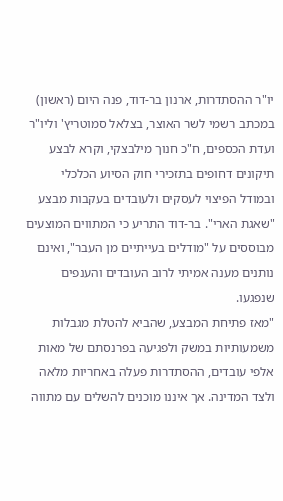יו"ר ההסתדרות, ארנון בר‑דוד, פנה היום (ראשון) במכתב רשמי לשר האוצר, בצלאל סמוטריץ' וליו"ר ועדת הכספים, ח"כ חנוך מילבצקי, וקרא לבצע תיקונים דחופים בתזכירי חוק הסיוע הכלכלי ובמודל הפיצוי לעסקים ולעובדים בעקבות מבצע "שאגת הארי". בר‑דוד התריע כי המתווים המוצעים מבוססים על "מודלים בעייתיים מן העבר", ואינם נותנים מענה אמיתי לרוב העובדים והענפים שנפגעו.
"מאז פתיחת המבצע, שהביא להטלת מגבלות משמעותיות במשק ולפגיעה בפרנסתם של מאות אלפי עובדים, ההסתדרות פעלה באחריות מלאה ולצד המדינה. אך איננו מוכנים להשלים עם מתווה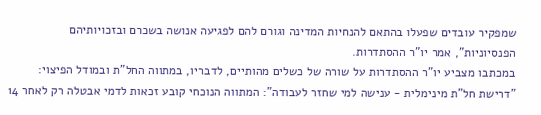שמפקיר עובדים שפעלו בהתאם להנחיות המדינה וגורם להם לפגיעה אנושה בשכרם ובזכויותיהם הפנסיוניות", אמר יו"ר ההסתדרות.
במכתבו מצביע יו"ר ההסתדרות על שורה של כשלים מהותיים, לדבריו, במתווה החל"ת ובמודל הפיצוי:
"דרישת חל"ת מינימלית - ענישה למי שחזר לעבודה": המתווה הנוכחי קובע זכאות לדמי אבטלה רק לאחר 14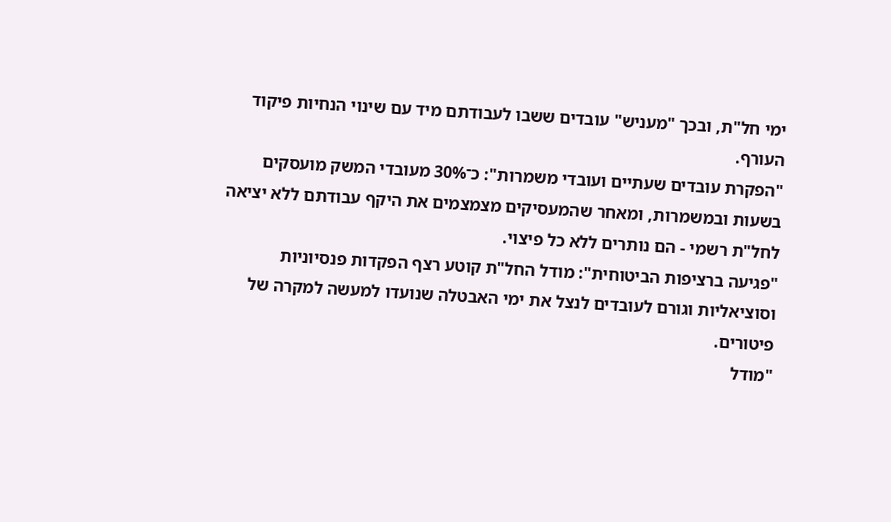ימי חל"ת, ובכך "מעניש" עובדים ששבו לעבודתם מיד עם שינוי הנחיות פיקוד העורף.
"הפקרת עובדים שעתיים ועובדי משמרות": כ־30% מעובדי המשק מועסקים בשעות ובמשמרות, ומאחר שהמעסיקים מצמצמים את היקף עבודתם ללא יציאה לחל"ת רשמי - הם נותרים ללא כל פיצוי.
"פגיעה ברציפות הביטוחית": מודל החל"ת קוטע רצף הפקדות פנסיוניות וסוציאליות וגורם לעובדים לנצל את ימי האבטלה שנועדו למעשה למקרה של פיטורים.
"מודל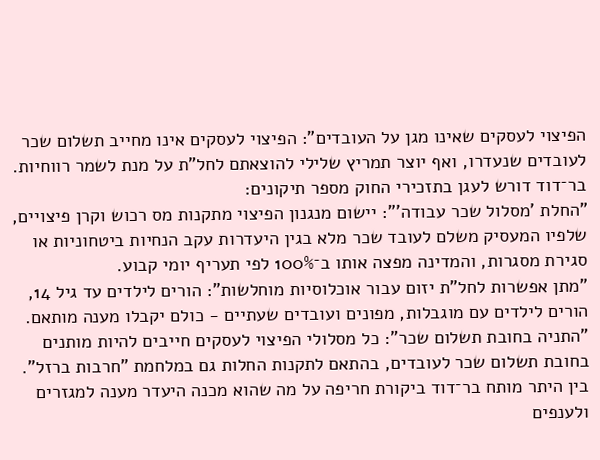הפיצוי לעסקים שאינו מגן על העובדים": הפיצוי לעסקים אינו מחייב תשלום שכר לעובדים שנעדרו, ואף יוצר תמריץ שלילי להוצאתם לחל"ת על מנת לשמר רווחיות.
בר־דוד דורש לעגן בתזכירי החוק מספר תיקונים:
"החלת 'מסלול שכר עבודה'": יישום מנגנון הפיצוי מתקנות מס רכוש וקרן פיצויים, שלפיו המעסיק משלם לעובד שכר מלא בגין היעדרות עקב הנחיות ביטחוניות או סגירת מסגרות, והמדינה מפצה אותו ב־100% לפי תעריף יומי קבוע.
"מתן אפשרות לחל"ת יזום עבור אוכלוסיות מוחלשות": הורים לילדים עד גיל 14, הורים לילדים עם מוגבלות, מפונים ועובדים שעתיים - כולם יקבלו מענה מותאם.
"התניה בחובת תשלום שכר": כל מסלולי הפיצוי לעסקים חייבים להיות מותנים בחובת תשלום שכר לעובדים, בהתאם לתקנות החלות גם במלחמת "חרבות ברזל".
בין היתר מותח בר־דוד ביקורת חריפה על מה שהוא מכנה היעדר מענה למגזרים ולענפים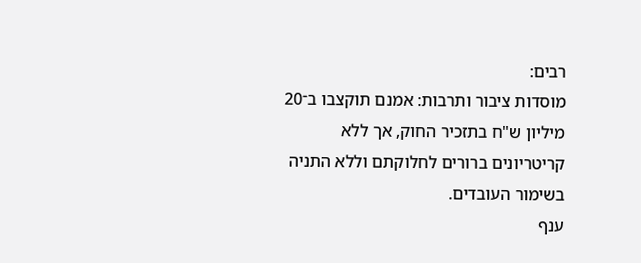רבים:
מוסדות ציבור ותרבות: אמנם תוקצבו ב־20 מיליון ש"ח בתזכיר החוק, אך ללא קריטריונים ברורים לחלוקתם וללא התניה בשימור העובדים.
ענף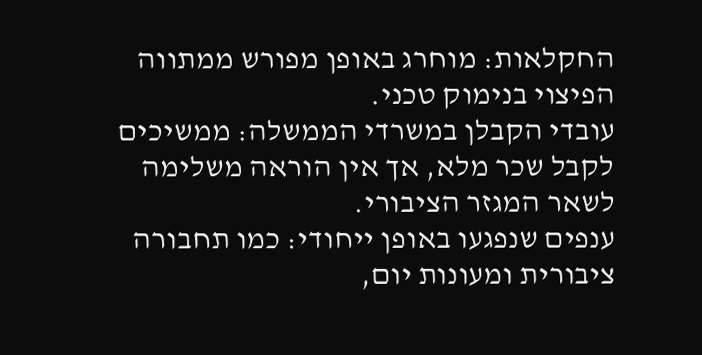החקלאות: מוחרג באופן מפורש ממתווה הפיצוי בנימוק טכני.
עובדי הקבלן במשרדי הממשלה: ממשיכים לקבל שכר מלא, אך אין הוראה משלימה לשאר המגזר הציבורי.
ענפים שנפגעו באופן ייחודי: כמו תחבורה ציבורית ומעונות יום,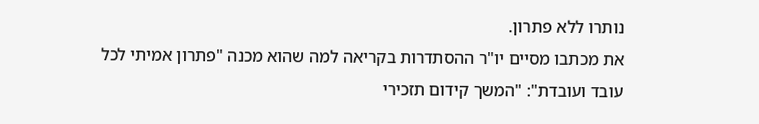נותרו ללא פתרון.
את מכתבו מסיים יו"ר ההסתדרות בקריאה למה שהוא מכנה "פתרון אמיתי לכל עובד ועובדת": "המשך קידום תזכירי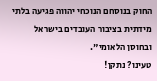החוק בנוסחם הנוכחי יהווה פגיעה בלתי מידתית בציבור העובדים בישראל ובחוסן הלאומי".
טעינו? נתקן!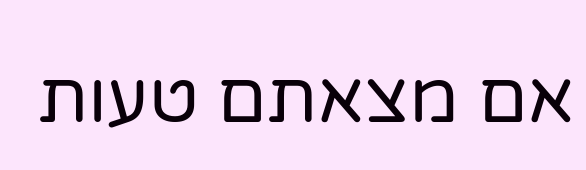אם מצאתם טעות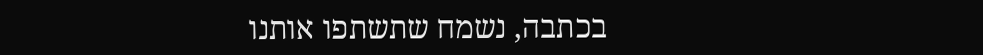בכתבה, נשמח שתשתפו אותנו